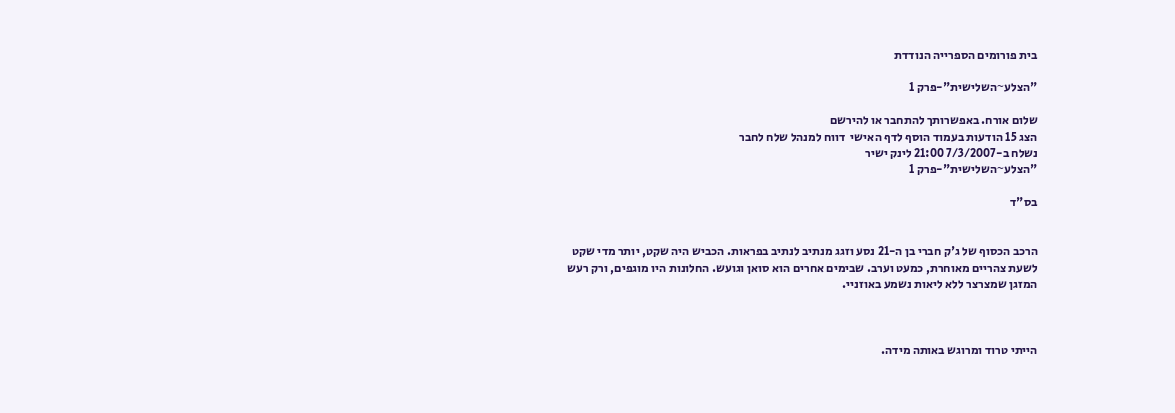בית פורומים הספרייה הנודדת

"הצלע~השלישית"-פרק 1

שלום אורח. באפשרותך להתחבר או להירשם
הצג 15 הודעות בעמוד הוסף לדף האישי  דווח למנהל שלח לחבר
נשלח ב-7/3/2007 21:00 לינק ישיר
"הצלע~השלישית"-פרק 1

בס"ד


הרכב הכסוף של ג'ק חברי בן ה-21 נסע וזגג מנתיב לנתיב בפראות. הכביש היה שקט, יותר מדי שקט לשעת צהריים מאוחרת, כמעט וערב. שבימים אחרים הוא סואן וגועש. החלונות היו מוגפים, ורק רעש המזגן שמצרצר ללא ליאות נשמע באוזניי.



הייתי טרוד ומרוגש באותה מידה.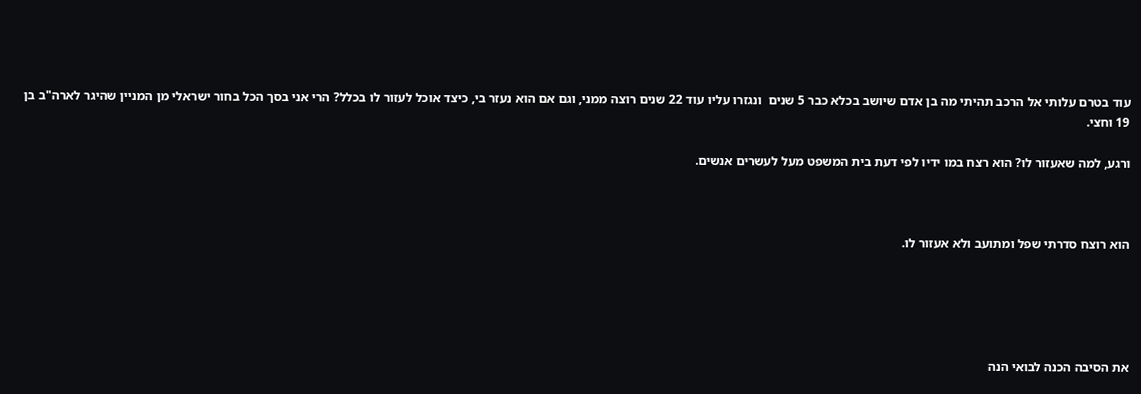עוד בטרם עלותי אל הרכב תהיתי מה בן אדם שיושב בכלא כבר 5 שנים  ונגזרו עליו עוד 22 שנים רוצה ממני, וגם אם הוא נעזר בי, כיצד אוכל לעזור לו בכלל? הרי אני בסך הכל בחור ישראלי מן המניין שהיגר לארה"ב בן 19 וחצי.

ורגע, למה שאעזור לו? הוא רצח במו ידיו לפי דעת בית המשפט מעל לעשרים אנשים.



הוא רוצח סדרתי שפל ומתועב ולא אעזור לו.





את הסיבה הכנה לבואי הנה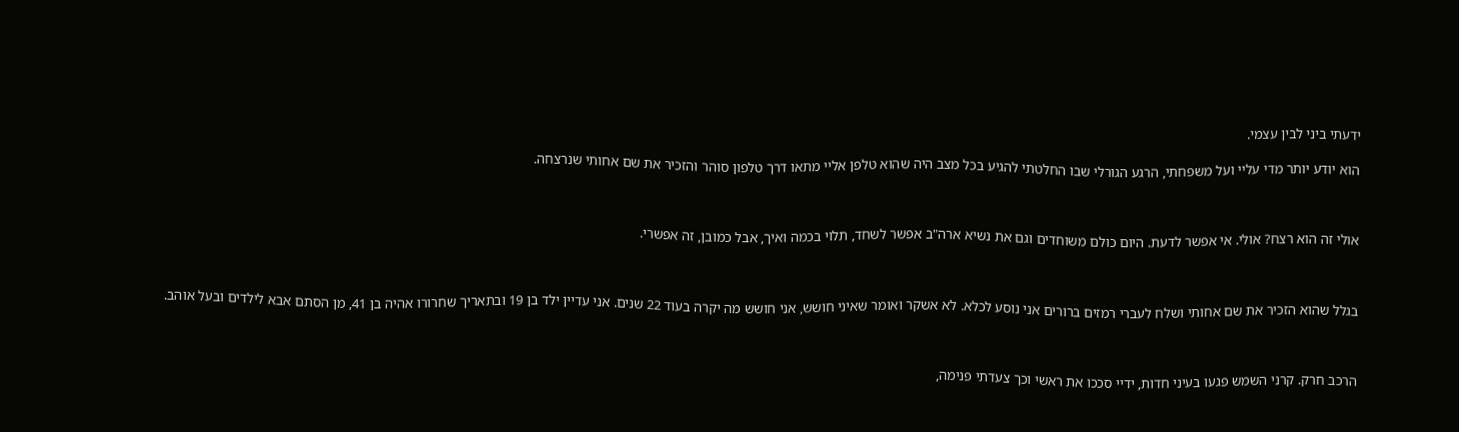ידעתי ביני לבין עצמי.

הוא יודע יותר מדי עליי ועל משפחתי, הרגע הגורלי שבו החלטתי להגיע בכל מצב היה שהוא טלפן אליי מתאו דרך טלפון סוהר והזכיר את שם אחותי שנרצחה.



אולי זה הוא רצח? אולי. אי אפשר לדעת. היום כולם משוחדים וגם את נשיא ארה"ב אפשר לשחד, תלוי בכמה ואיך, אבל כמובן, זה אפשרי.



בגלל שהוא הזכיר את שם אחותי ושלח לעברי רמזים ברורים אני נוסע לכלא. לא אשקר ואומר שאיני חושש, אני חושש מה יקרה בעוד 22 שנים. אני עדיין ילד בן 19 ובתאריך שחרורו אהיה בן 41, מן הסתם אבא לילדים ובעל אוהב.



הרכב חרק. קרני השמש פגעו בעיני חדות, ידיי סככו את ראשי וכך צעדתי פנימה,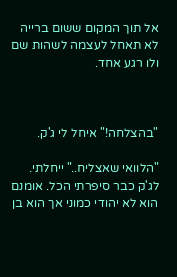אל תוך המקום ששום ברייה לא תאחל לעצמה לשהות שם ולו רגע אחד.



"בהצלחה!" איחל לי ג'ק.

"הלוואי שאצליח.." ייחלתי. לג'ק כבר סיפרתי הכל. אומנם הוא לא יהודי כמוני אך הוא בן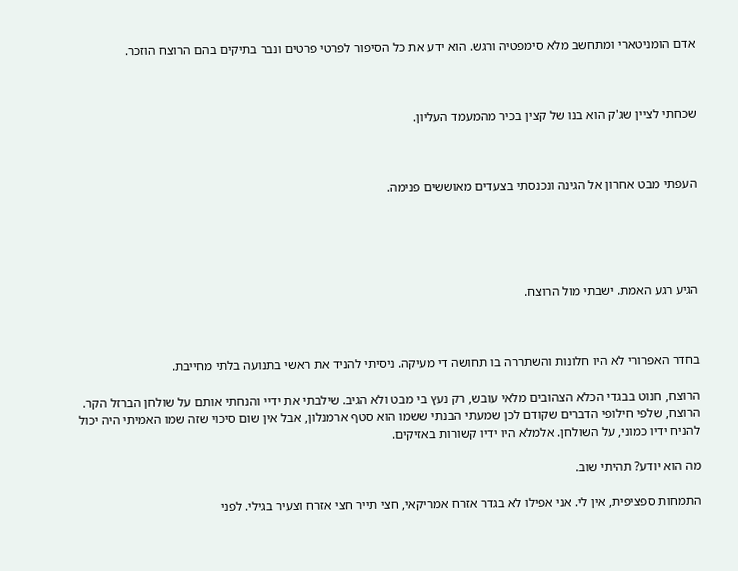אדם הומניטארי ומתחשב מלא סימפטיה ורגש. הוא ידע את כל הסיפור לפרטי פרטים ונבר בתיקים בהם הרוצח הוזכר.



שכחתי לציין שג'ק הוא בנו של קצין בכיר מהמעמד העליון.



העפתי מבט אחרון אל הגינה ונכנסתי בצעדים מאוששים פנימה.





הגיע רגע האמת. ישבתי מול הרוצח.



בחדר האפרורי לא היו חלונות והשתררה בו תחושה די מעיקה. ניסיתי להניד את ראשי בתנועה בלתי מחייבת.

הרוצח, חנוט בבגדי הכלא הצהובים מלאי עובש, רק נעץ בי מבט ולא הגיב. שילבתי את ידיי והנחתי אותם על שולחן הברזל הקר. הרוצח, שלפי חילופי הדברים שקודם לכן שמעתי הבנתי ששמו הוא סטף ארמנלון, אבל אין שום סיכוי שזה שמו האמיתי היה יכול להניח ידיו כמוני, על השולחן. אלמלא היו ידיו קשורות באזיקים.

מה הוא יודע? תהיתי שוב.

התמחות ספציפית, אין לי. אני אפילו לא בגדר אזרח אמריקאי, חצי תייר חצי אזרח וצעיר בגילי. לפני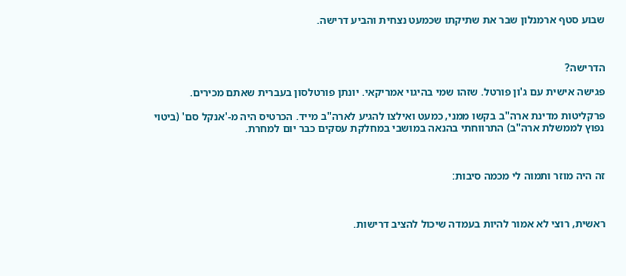שבוע סטף ארמנלון שבר את שתיקתו שכמעט נצחית והביע דרישה.



הדרישה?

פגישה אישית עם ג'ון פורטל. שזהו שמי בהיגוי אמריקאי. יונתן פורטלסון בעברית שאתם מכירים.

פרקליטות מדינת ארה"ב בקשו ממני, כמעט ואילצו להגיע לארה"ב מייד. הכרטיס היה מ-'אנקל סם' (ביטוי נפוץ לממשלת ארה"ב) התרווחתי בהנאה במושבי במחלקת עסקים כבר יום למחרת.



זה היה מוזר ותמוה לי מכמה סיבות:



ראשית, רוצי לא אמור להיות בעמדה שיכול להציב דרישות.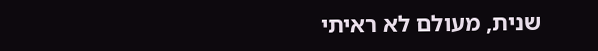שנית, מעולם לא ראיתי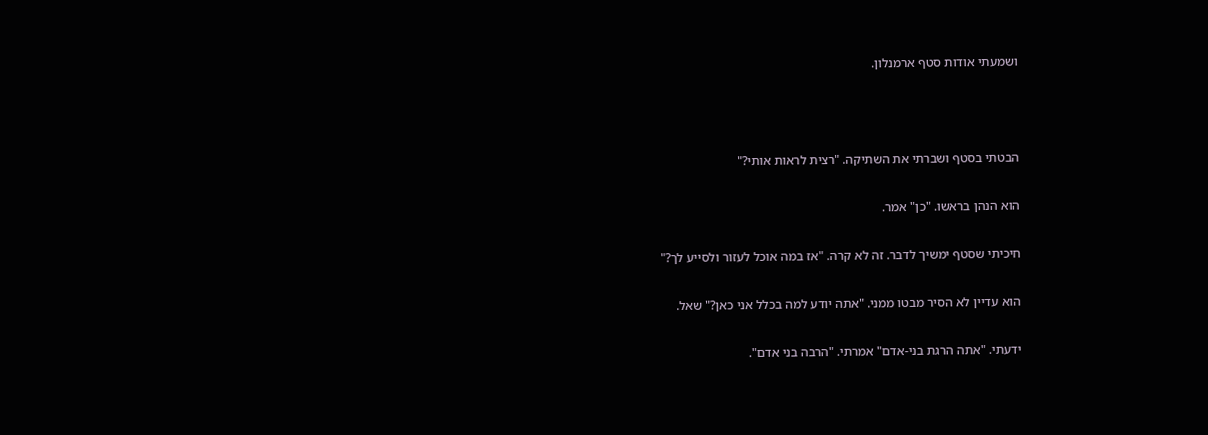ושמעתי אודות סטף ארמנלון.



הבטתי בסטף ושברתי את השתיקה. "רצית לראות אותי?"

הוא הנהן בראשו. "כן" אמר.

חיכיתי שסטף ימשיך לדבר. זה לא קרה. "אז במה אוכל לעזור ולסייע לך?"

הוא עדיין לא הסיר מבטו ממני. "אתה יודע למה בכלל אני כאן?" שאל.

ידעתי. "אתה הרגת בני-אדם" אמרתי. "הרבה בני אדם".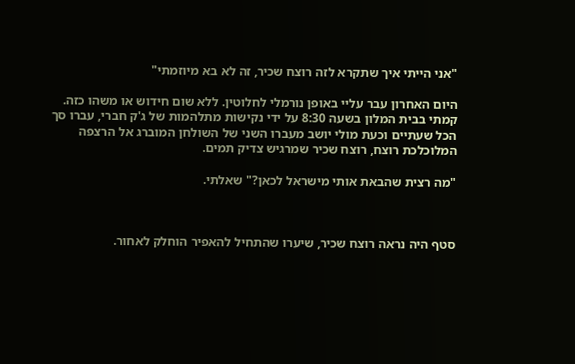"אני הייתי איך שתקרא לזה רוצח שכיר, זה לא בא מיוזמתי"

היום האחרון עבר עליי באופן נורמלי לחלוטין. ללא שום חידוש או משהו כזה. קמתי בבית המלון בשעה 8:30 על ידי נקישות מתלהמות של ג'ק חברי, עברו סך הכל שעתיים וכעת מולי יושב מעברו השני של השולחן המוברג אל הרצפה המלוכלכת רוצח, רוצח שכיר שמרגיש צדיק תמים.

"מה רצית שהבאת אותי מישראל לכאן?" שאלתי.



סטף היה נראה רוצח שכיר, שיערו שהתחיל להאפיר הוחלק לאחור.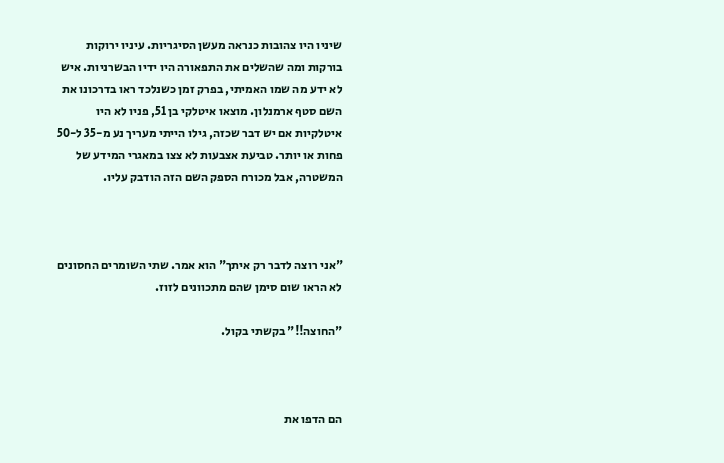שיניו היו צהובות כנראה מעשן הסיגריות. עיניו ירוקות בורקות ומה שהשלים את התפאורה היו ידיו הבשרניות. איש לא ידע מה שמו האמיתי, בפרק זמן כשנלכד ראו בדרכונו את השם סטף ארמנלון. מוצאו איטלקי בן 51, פניו לא היו איטלקיות אם יש דבר שכזה, גילו הייתי מעריך נע מ-35 ל-50 פחות או יותר. טביעת אצבעות לא צצו במאגרי המידע של המשטרה, אבל מכורח הספק השם הזה הודבק עליו.



"אני רוצה לדבר רק איתך" הוא אמר. שתי השומרים החסונים לא הראו שום סימן שהם מתכוונים לזוז.

"החוצה!!" בקשתי בקול.



הם הדפו את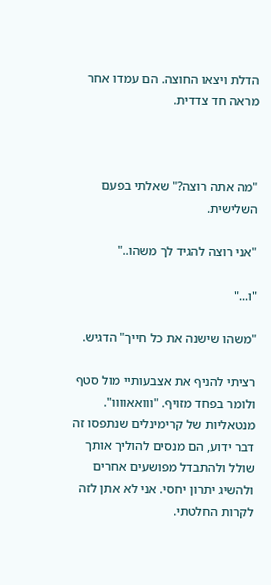הדלת ויצאו החוצה. הם עמדו אחר מראה חד צדדית.



"מה אתה רוצה?" שאלתי בפעם השלישית.

"אני רוצה להגיד לך משהו.."

"ו..."

"משהו שישנה את כל חייך" הדגיש.

רציתי להניף את אצבעותיי מול סטף ולומר בפחד מזויף. "ווואאוווו". מנטאליות של קרימינלים שנתפסו זה דבר ידוע, הם מנסים להוליך אותך שולל ולהתבדל מפושעים אחרים ולהשיג יתרון יחסי. אני לא אתן לזה לקרות החלטתי.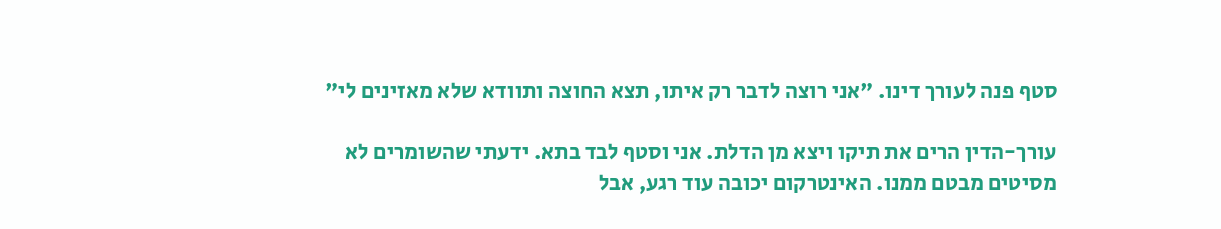סטף פנה לעורך דינו. "אני רוצה לדבר רק איתו, תצא החוצה ותוודא שלא מאזינים לי"

עורך-הדין הרים את תיקו ויצא מן הדלת. אני וסטף לבד בתא. ידעתי שהשומרים לא מסיטים מבטם ממנו. האינטרקום יכובה עוד רגע, אבל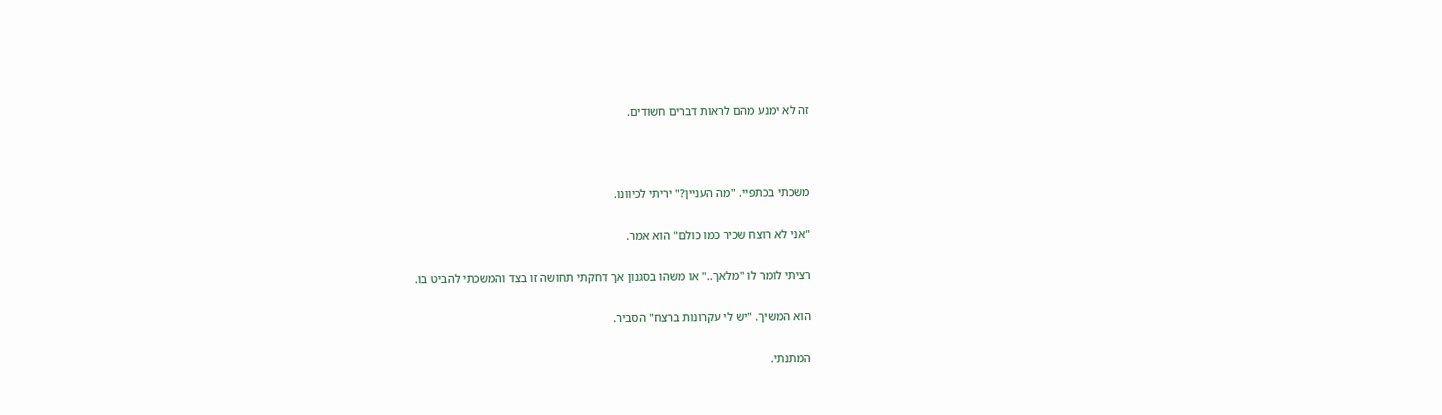זה לא ימנע מהם לראות דברים חשודים.



משכתי בכתפיי. "מה העניין?" יריתי לכיוונו.

"אני לא רוצח שכיר כמו כולם" הוא אמר.

רציתי לומר לו "מלאך.." או משהו בסגנון אך דחקתי תחושה זו בצד והמשכתי להביט בו.

הוא המשיך. "יש לי עקרונות ברצח" הסביר.

המתנתי.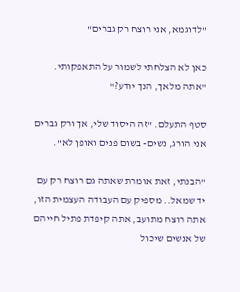"לדוגמא, אני רוצח רק גברים"

כאן לא הצלחתי לשמור על התאפקותי. "אתה מלאך, הנך יודע?"

סטף התעלם. "זה היסוד שלי, אך ורק גברים אני הורג, נשים- בשום פנים ואופן לא".

"הבנתי, זאת אומרת שאתה גם רוצח רק עם יד שמאל.. מספיק עם העבודה העצמית הזו, אתה רוצח מתועב, אתה קיפדת פתיל חייהם של אנשים שיכול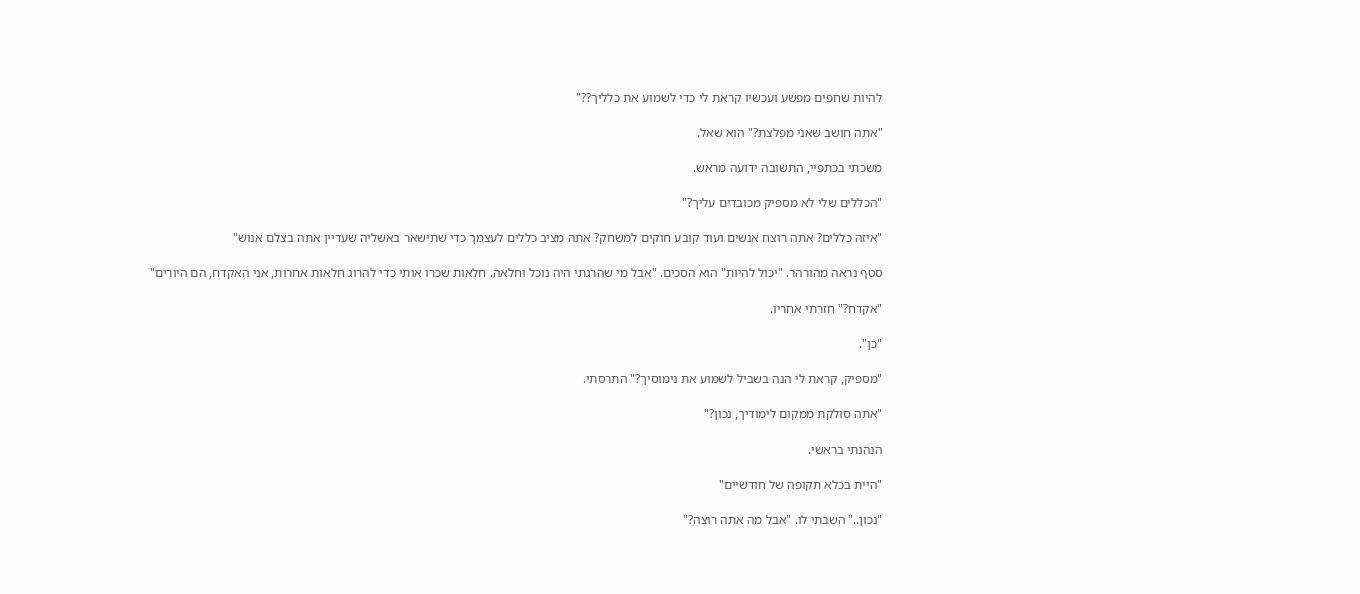להיות שחפים מפשע ועכשיו קראת לי כדי לשמוע את כלליך??"

"אתה חושב שאני מפלצת?" הוא שאל.

משכתי בכתפיי, התשובה ידועה מראש.

"הכללים שלי לא מספיק מכובדים עליך?"

"איזה כללים? אתה רוצח אנשים ועוד קובע חוקים למשחק? אתה מציב כללים לעצמך כדי שתישאר באשליה שעדיין אתה בצלם אנוש"

סטף נראה מהורהר. "יכול להיות" הוא הסכים. "אבל מי שהרגתי היה נוכל וחלאה. חלאות שכרו אותי כדי להרוג חלאות אחרות, אני האקדח, הם היורים"

"אקדח?" חזרתי אחריו.

"כן".

"מספיק, קראת לי הנה בשביל לשמוע את נימוסיך?" התרסתי.

"אתה סולקת ממקום לימודיך, נכון?"

הנהנתי בראשי.

"היית בכלא תקופה של חודשיים"

"נכון.." השבתי לו. "אבל מה אתה רוצה?"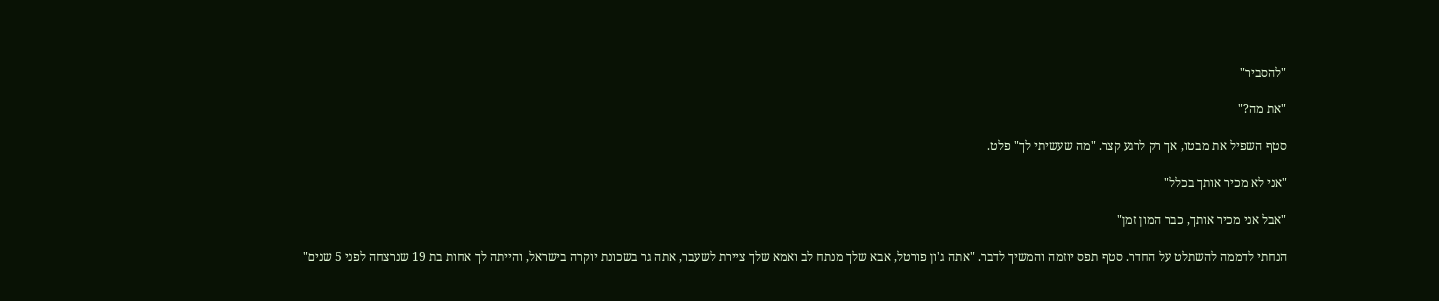"להסביר"

"את מה?"

סטף השפיל את מבטו, אך רק לרגע קצר. "מה שעשיתי לך" פלט.

"אני לא מכיר אותך בכלל"

"אבל אני מכיר אותך, כבר המון זמן"

הנחתי לדממה להשתלט על החדר. סטף תפס יוזמה והמשיך לדבר. "אתה ג'ון פורטל, אבא שלך מנתח לב ואמא שלך ציירת לשעבר, אתה גר בשכונת יוקרה בישראל, והייתה לך אחות בת 19 שנרצחה לפני 5 שנים"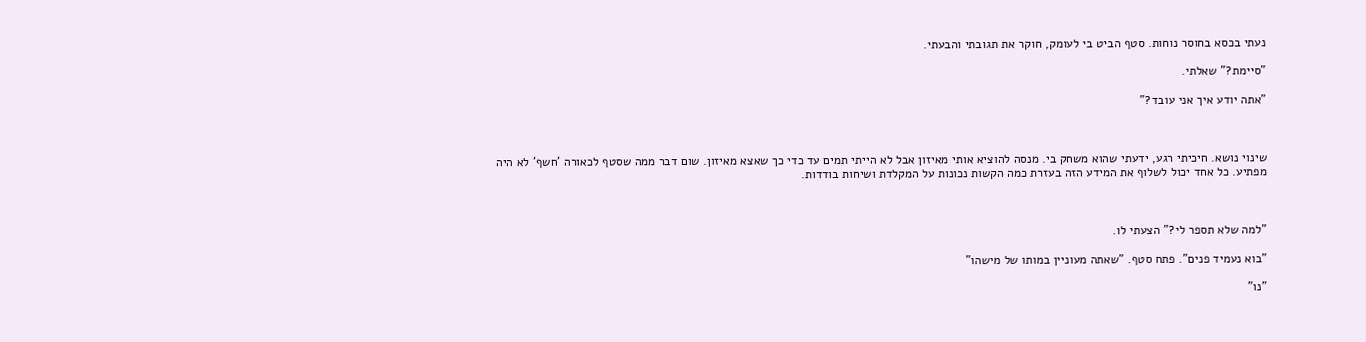נעתי בכסא בחוסר נוחות. סטף הביט בי לעומק, חוקר את תגובתי והבעתי.

"סיימת?" שאלתי.

"אתה יודע איך אני עובד?"



שינוי נושא. חיכיתי רגע, ידעתי שהוא משחק בי. מנסה להוציא אותי מאיזון אבל לא הייתי תמים עד כדי כך שאצא מאיזון. שום דבר ממה שסטף לכאורה 'חשף' לא היה מפתיע. כל אחד יכול לשלוף את המידע הזה בעזרת כמה הקשות נכונות על המקלדת ושיחות בודדות.



"למה שלא תספר לי?" הצעתי לו.

"בוא נעמיד פנים". פתח סטף. "שאתה מעוניין במותו של מישהו"

"נו"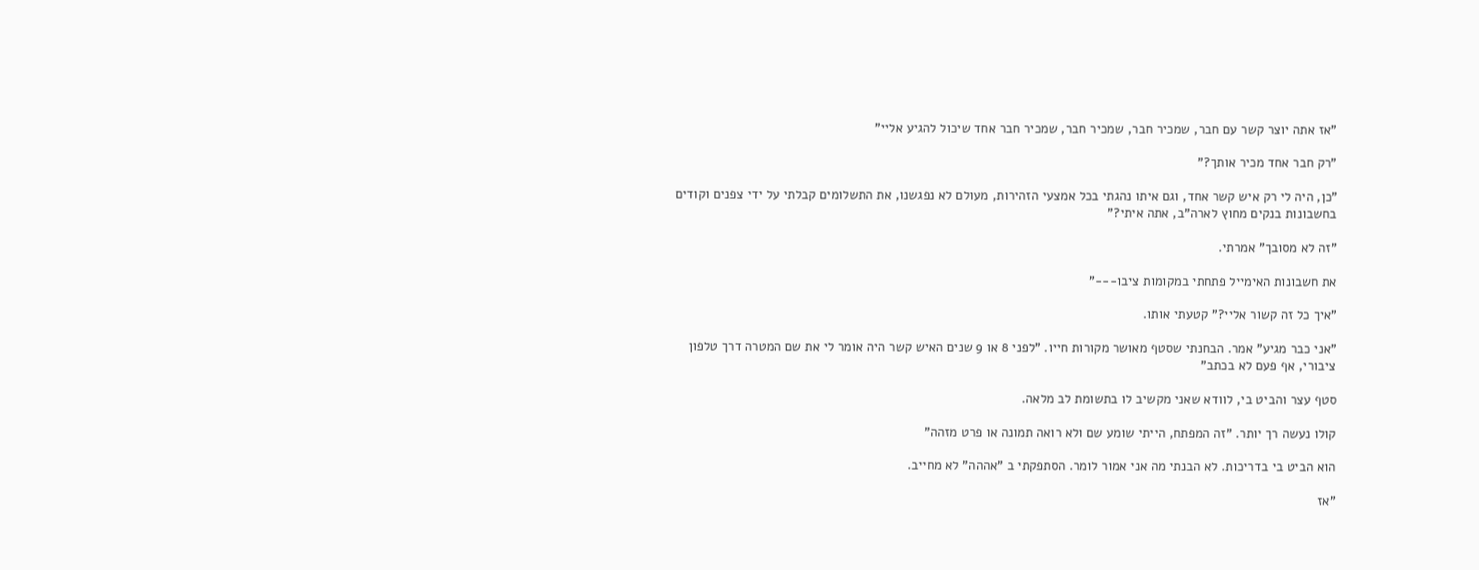"אז אתה יוצר קשר עם חבר, שמכיר חבר, שמכיר חבר, שמכיר חבר אחד שיכול להגיע אליי"

"רק חבר אחד מכיר אותך?"

"כן, היה לי רק איש קשר אחד, וגם איתו נהגתי בכל אמצעי הזהירות, מעולם לא נפגשנו, את התשלומים קבלתי על ידי צפנים וקודים בחשבונות בנקים מחוץ לארה"ב, אתה איתי?"

"זה לא מסובך" אמרתי.

את חשבונות האימייל פתחתי במקומות ציבו---"

"איך כל זה קשור אליי?" קטעתי אותו.

"אני כבר מגיע" אמר. הבחנתי שסטף מאושר מקורות חייו. "לפני 8 או 9 שנים האיש קשר היה אומר לי את שם המטרה דרך טלפון ציבורי, אף פעם לא בכתב"

סטף עצר והביט בי, לוודא שאני מקשיב לו בתשומת לב מלאה.

קולו נעשה רך יותר. "זה המפתח, הייתי שומע שם ולא רואה תמונה או פרט מזהה"

הוא הביט בי בדריכות. לא הבנתי מה אני אמור לומר. הסתפקתי ב "אההה" לא מחייב.

"אז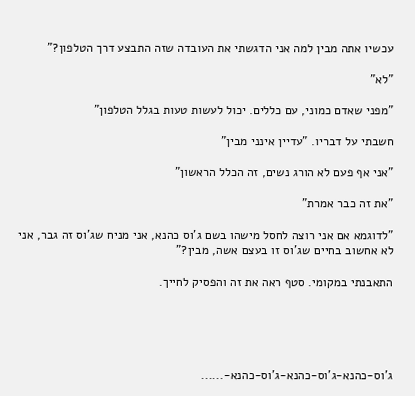עכשיו אתה מבין למה אני הדגשתי את העובדה שזה התבצע דרך הטלפון?"

"לא"

"מפני שאדם כמוני, עם כללים. יכול לעשות טעות בגלל הטלפון"

חשבתי על דבריו. "עדיין אינני מבין"

"אני אף פעם לא הורג נשים, זה הכלל הראשון"

"את זה כבר אמרת"

"לדוגמא אם אני רוצה לחסל מישהו בשם ג'וס כהנא, אני מניח שג'וס זה גבר, אני לא אחשוב בחיים שג'וס זו בעצם אשה, מבין?"

התאבנתי במקומי. סטף ראה את זה והפסיק לחייך.





ג'וס-כהנא-ג'וס-כהנא-ג'וס-כהנא-......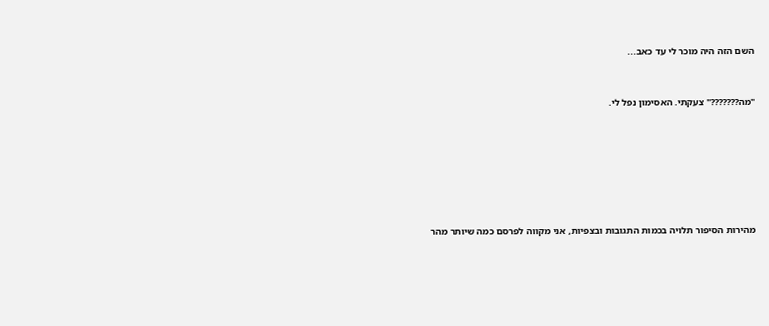השם הזה היה מוכר לי עד כאב...



"מה???????" צעקתי. האסימון נפל לי.









מהירות הסיפור תלויה בכמות התגובות ובצפיות, אני מקווה לפרסם כמה שיותר מהר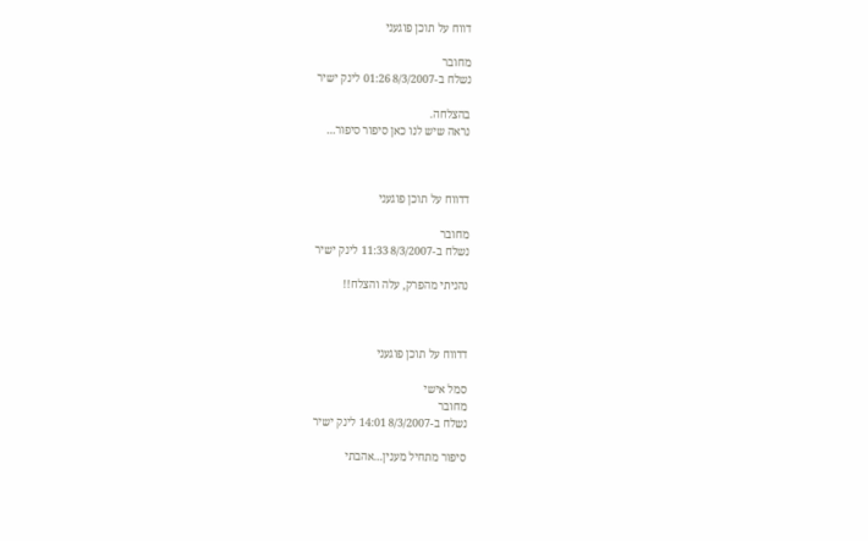דווח על תוכן פוגעני

מחובר
נשלח ב-8/3/2007 01:26 לינק ישיר

בהצלחה.
נראה שיש לנו כאן סיפור סיפור...



דדווח על תוכן פוגעני

מחובר
נשלח ב-8/3/2007 11:33 לינק ישיר

נהניתי מהפרק, עלה והצלח!!



דדווח על תוכן פוגעני

סמל אישי
מחובר
נשלח ב-8/3/2007 14:01 לינק ישיר

סיפור מתחיל מענין...אהבתי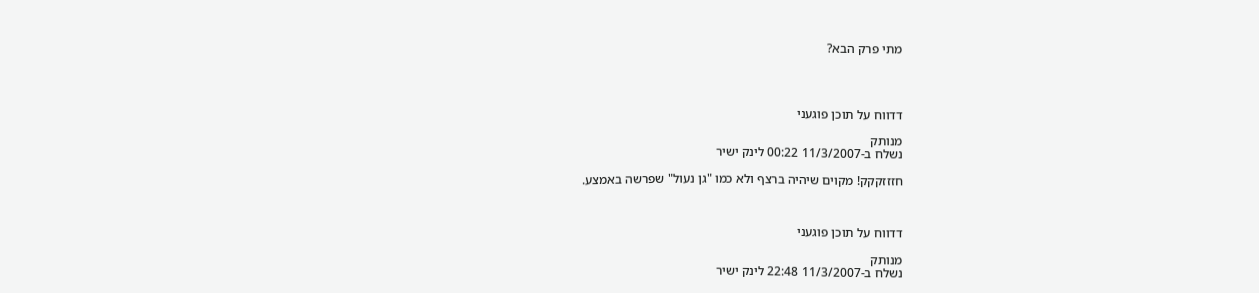מתי פרק הבא?




דדווח על תוכן פוגעני

מנותק
נשלח ב-11/3/2007 00:22 לינק ישיר

חזזזקקק! מקוים שיהיה ברצף ולא כמו "גן נעול" שפרשה באמצע.



דדווח על תוכן פוגעני

מנותק
נשלח ב-11/3/2007 22:48 לינק ישיר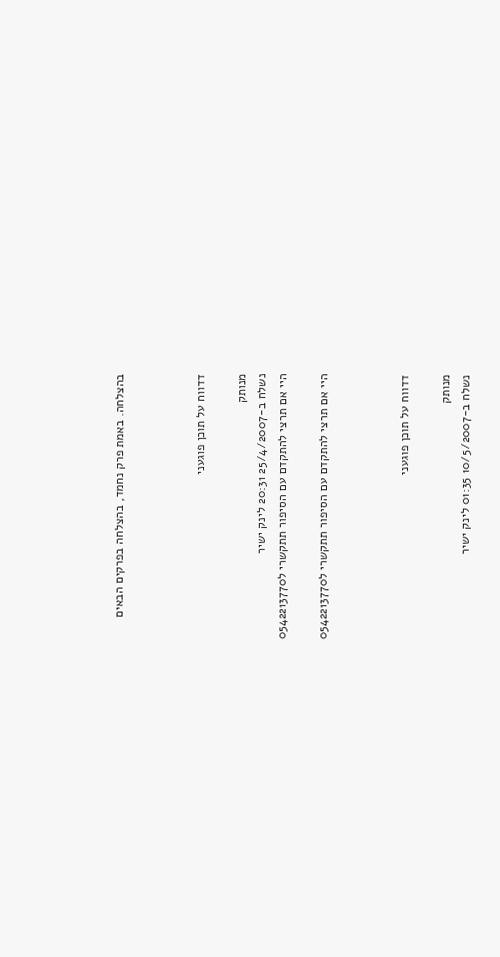בהצלחה. באמת פרק נחמד, בהצלחה בפרקים הבאים



דדווח על תוכן פוגעני

מנותק
נשלח ב-25/4/2007 20:31 לינק ישיר
היי אם תרצי להתקדם עם הסיפור תתקשרי ל0542213770

היי אם תרצי להתקדם עם הסיפור תתקשרי ל0542213770



דדווח על תוכן פוגעני

מנותק
נשלח ב-10/5/2007 01:35 לינק ישיר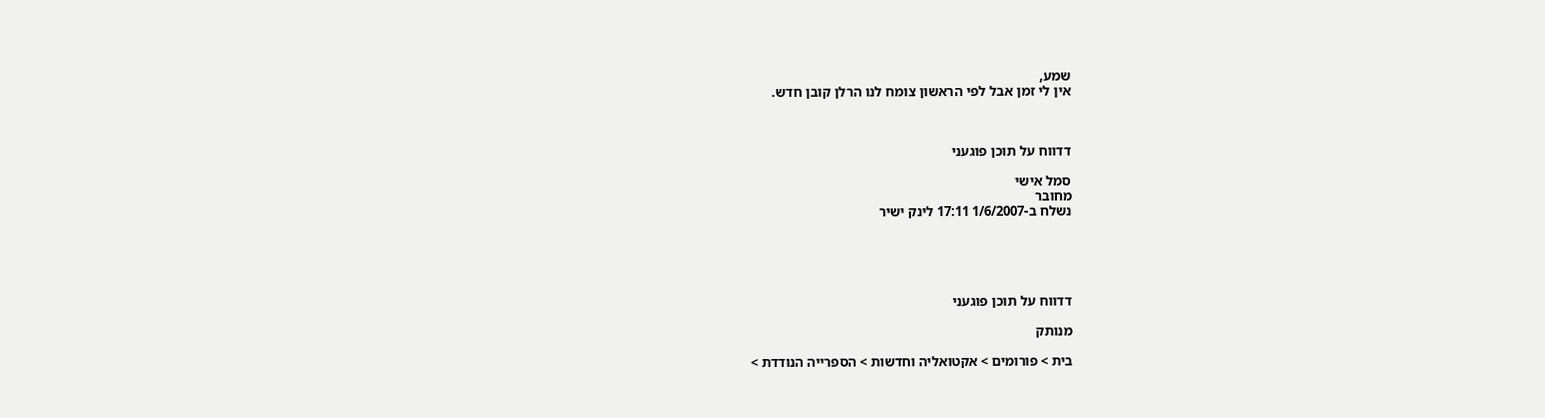שמע,
אין לי זמן אבל לפי הראשון צומח לנו הרלן קובן חדש.



דדווח על תוכן פוגעני

סמל אישי
מחובר
נשלח ב-1/6/2007 17:11 לינק ישיר





דדווח על תוכן פוגעני

מנותק

בית > פורומים > אקטואליה וחדשות > הספרייה הנודדת >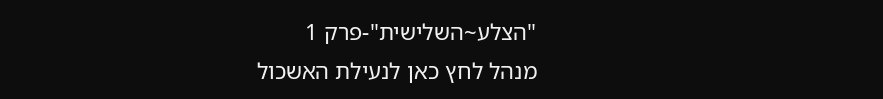"הצלע~השלישית"-פרק 1
מנהל לחץ כאן לנעילת האשכול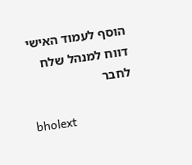הוסף לעמוד האישי  דווח למנהל שלח לחבר

bholext